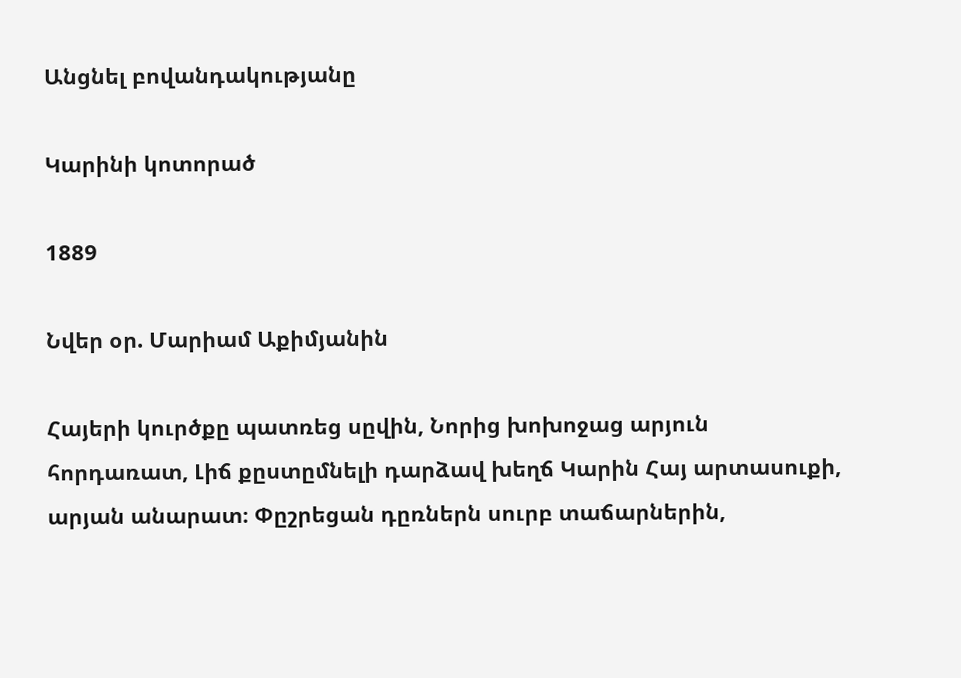Անցնել բովանդակությանը

Կարինի կոտորած

1889

Նվեր օր. Մարիամ Աքիմյանին

Հայերի կուրծքը պատռեց սըվին, Նորից խոխոջաց արյուն հորդառատ, Լիճ քըստըմնելի դարձավ խեղճ Կարին Հայ արտասուքի, արյան անարատ։ Փըշրեցան դըռներն սուրբ տաճարներին,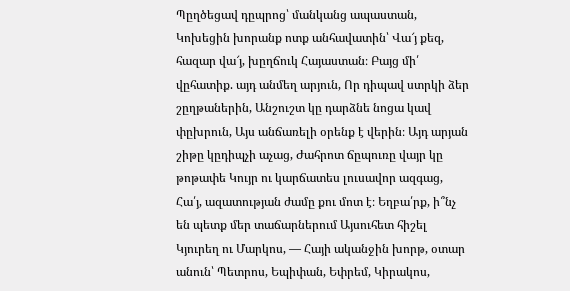Պըղծեցավ դըպրոց՝ մանկանց ապաստան, Կոխեցին խորանք ոտք անհավատին՝ Վա՜յ քեզ, հազար վա՜յ, խըղճուկ Հայաստան։ Բայց մի՛ վըհատիք. այդ անմեղ արյուն, Որ դիպավ ստրկի ձեր շըղթաներին, Անշուշտ կը դարձնե նոցա կավ փըխրուն, Այս անճառելի օրենք է վերին։ Այդ արյան շիթը կըդիպչի աչաց, Ժահրոտ ճըպուռը վայր կը թոթափե Կույր ու կարճատես լուսավոր ազգաց, Հա՛յ, ազատության ժամը քու մոտ է։ Եղբա՛րք, ի՞նչ են պետք մեր տաճարներում Այսուհետ հիշել Կյուրեղ ու Մարկոս, — Հայի ականջին խորթ, օտար անուն՝ Պետրոս, Եպիփան, Եփրեմ, Կիրակոս,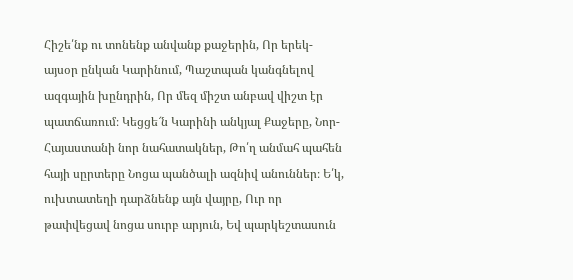Հիշե՛նք ու տոնենք անվանք քաջերին, Որ երեկ-այսօր ընկան Կարինում, Պաշտպան կանգնելով ազգային խընդրին, Որ մեզ միշտ անբավ վիշտ էր պատճառում։ Կեցցե՜ն Կարինի անկյալ Քաջերը, Նոր-Հայաստանի նոր նահատակներ, Թո՛ղ անմահ պահեն հայի սըրտերը Նոցա պանծալի ազնիվ անուններ։ Ե՛կ, ուխտատեղի դարձնենք այն վայրը, Ուր որ թափվեցավ նոցա սուրբ արյուն, Եվ պարկեշտասուն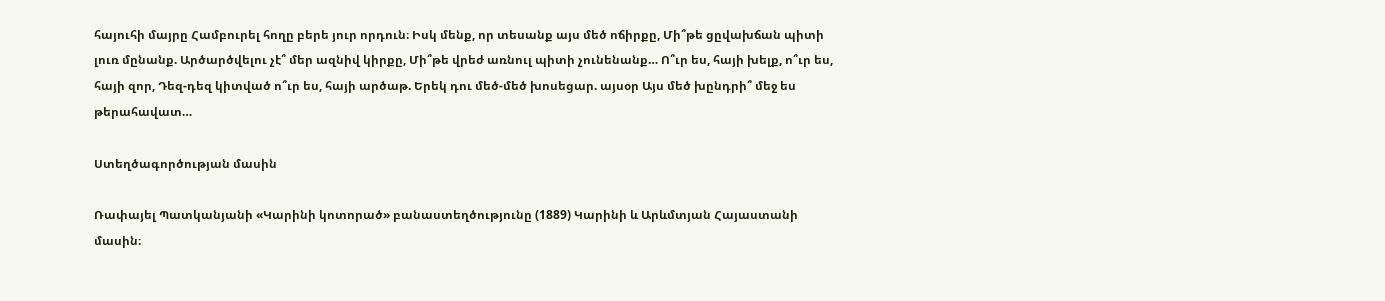հայուհի մայրը Համբուրել հողը բերե յուր որդուն։ Իսկ մենք, որ տեսանք այս մեծ ոճիրքը, Մի՞թե ցըվախճան պիտի լուռ մընանք. Արծարծվելու չէ՞ մեր ազնիվ կիրքը, Մի՞թե վրեժ առնուլ պիտի չունենանք… Ո՞ւր ես, հայի խելք, ո՞ւր ես, հայի զոր, Դեզ-դեզ կիտված ո՞ւր ես, հայի արծաթ. Երեկ դու մեծ-մեծ խոսեցար. այսօր Այս մեծ խընդրի՞ մեջ ես թերահավատ…

Ստեղծագործության մասին

Ռափայել Պատկանյանի «Կարինի կոտորած» բանաստեղծությունը (1889) Կարինի և Արևմտյան Հայաստանի մասին։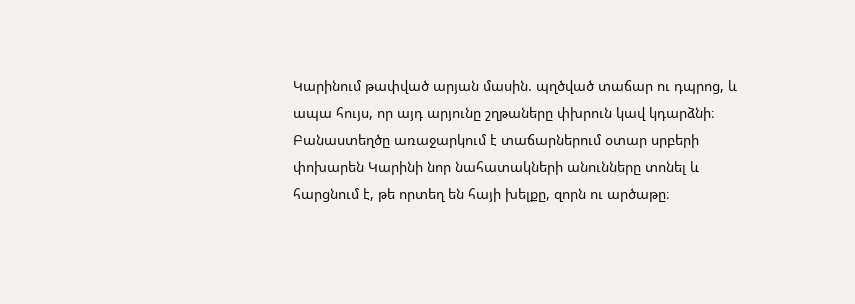Կարինում թափված արյան մասին. պղծված տաճար ու դպրոց, և ապա հույս, որ այդ արյունը շղթաները փխրուն կավ կդարձնի։ Բանաստեղծը առաջարկում է տաճարներում օտար սրբերի փոխարեն Կարինի նոր նահատակների անունները տոնել և հարցնում է, թե որտեղ են հայի խելքը, զորն ու արծաթը։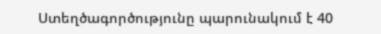Ստեղծագործությունը պարունակում է 40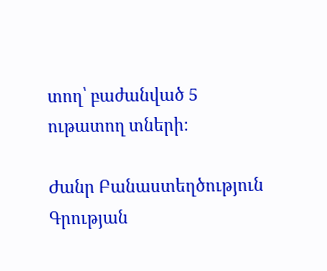տող՝ բաժանված 5 ութատող տների։

Ժանր Բանաստեղծություն
Գրության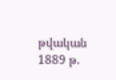թվական 1889 թ.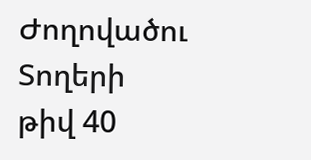Ժողովածու
Տողերի թիվ 40